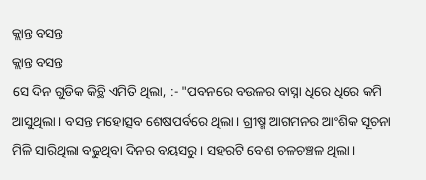କ୍ଲାନ୍ତ ବସନ୍ତ
କ୍ଲାନ୍ତ ବସନ୍ତ
ସେ ଦିନ ଗୁଡିକ କିଚ୍ଥି ଏମିତି ଥିଲା, :- "ପବନରେ ବଉଳର ବାସ୍ନା ଧିରେ ଧିରେ କମି ଆସୁଥିଲା। ବସନ୍ତ ମହୋତ୍ସବ ଶେଷପର୍ବରେ ଥିଲା। ଗ୍ରୀଷ୍ମ ଆଗମନର ଆଂଶିକ ସୂଚନା ମିଳି ସାରିଥିଲା ବଢୁଥିବା ଦିନର ବୟସରୁ। ସହରଟି ବେଶ ଚଳଚଞ୍ଚଳ ଥିଲା।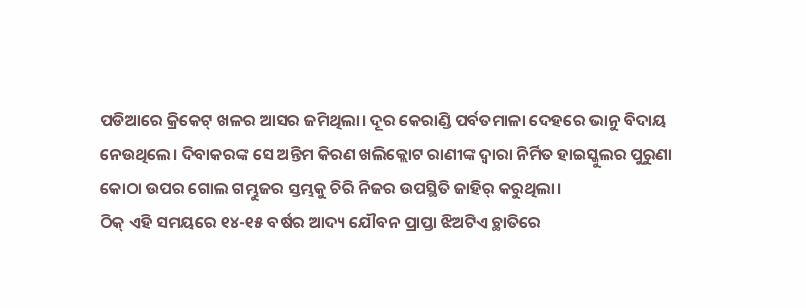ପଡିଆରେ କ୍ରିକେଟ୍ ଖଳର ଆସର ଜମିଥିଲା। ଦୂର କେରାଣ୍ଡି ପର୍ବତମାଳା ଦେହରେ ଭାନୁ ବିଦାୟ ନେଉଥିଲେ। ଦିବାକରଙ୍କ ସେ ଅନ୍ତିମ କିରଣ ଖଲିକ୍ଲୋଟ ରାଣୀଙ୍କ ଦ୍ୱାରା ନିର୍ମିତ ହାଇସ୍କୁଲର ପୁରୁଣା କୋଠା ଉପର ଗୋଲ ଗମ୍ଭୁଜର ସ୍ତମ୍ଭକୁ ଚିରି ନିଜର ଉପସ୍ଥିତି ଜାହିର୍ କରୁଥିଲା।
ଠିକ୍ ଏହି ସମୟରେ ୧୪-୧୫ ବର୍ଷର ଆଦ୍ୟ ଯୌବନ ପ୍ରାପ୍ତା ଝିଅଟିଏ ଚ୍ଥାତିରେ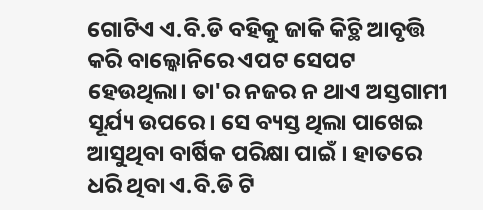ଗୋଟିଏ ଏ.ବି.ଡି ବହିକୁ ଜାକି କିଚ୍ଥି ଆବୃତ୍ତି କରି ବାଲ୍କୋନିରେ ଏପଟ ସେପଟ ହେଉଥିଲା। ତା'ର ନଜର ନ ଥାଏ ଅସ୍ତଗାମୀ ସୂର୍ଯ୍ୟ ଉପରେ। ସେ ବ୍ୟସ୍ତ ଥିଲା ପାଖେଇ ଆସୁଥିବା ବାର୍ଷିକ ପରିକ୍ଷା ପାଇଁ । ହାତରେ ଧରି ଥିବା ଏ.ବି.ଡି ଟି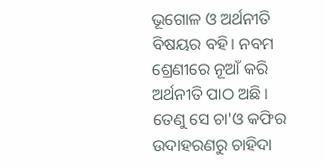ଭୂଗୋଳ ଓ ଅର୍ଥନୀତି ବିଷୟର ବହି। ନବମ ଶ୍ରେଣୀରେ ନୂଆଁ କରି ଅର୍ଥନୀତି ପାଠ ଅଛି । ତେଣୁ ସେ ଚା'ଓ କଫିର ଉଦାହରଣରୁ ଚାହିଦା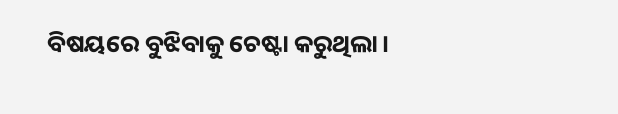ବିଷୟରେ ବୁଝିବାକୁ ଚେଷ୍ଟା କରୁଥିଲା।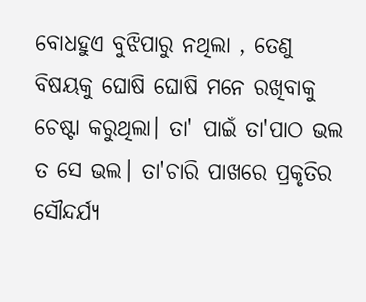ବୋଧହୁଏ ବୁଝିପାରୁ ନଥିଲା , ତେଣୁ ବିଷୟକୁ ଘୋଷି ଘୋଷି ମନେ ରଖିବାକୁ ଚେଷ୍ଟା କରୁଥିଲା। ତା' ପାଇଁ ତା'ପାଠ ଭଲ ତ ସେ ଭଲ। ତା'ଚାରି ପାଖରେ ପ୍ରକୃତିର ସୌନ୍ଦର୍ଯ୍ୟ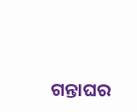ଗନ୍ତାଘର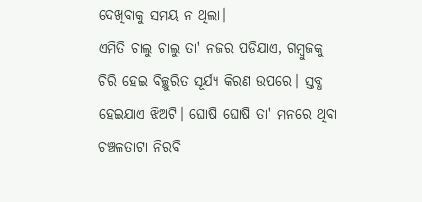ଦେଖିବାକୁ ସମୟ ନ ଥିଲା।
ଏମିତି ଚାଲୁ ଚାଲୁ ତା' ନଜର ପଡିଯାଏ, ଗମ୍ବୁଜକୁ ଚିରି ହେଇ ବିଚ୍ଛୁରିତ ସୂର୍ଯ୍ୟ କିରଣ ଉପରେ। ସ୍ତବ୍ଧ ହେଇଯାଏ ଝିଅଟି। ଘୋଷି ଘୋଷି ତା' ମନରେ ଥିବା ଚଞ୍ଚଳତାଟା ନିରବି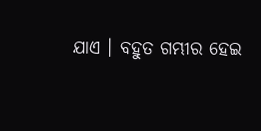ଯାଏ । ବହୁତ ଗମ୍ଭୀର ହେଇ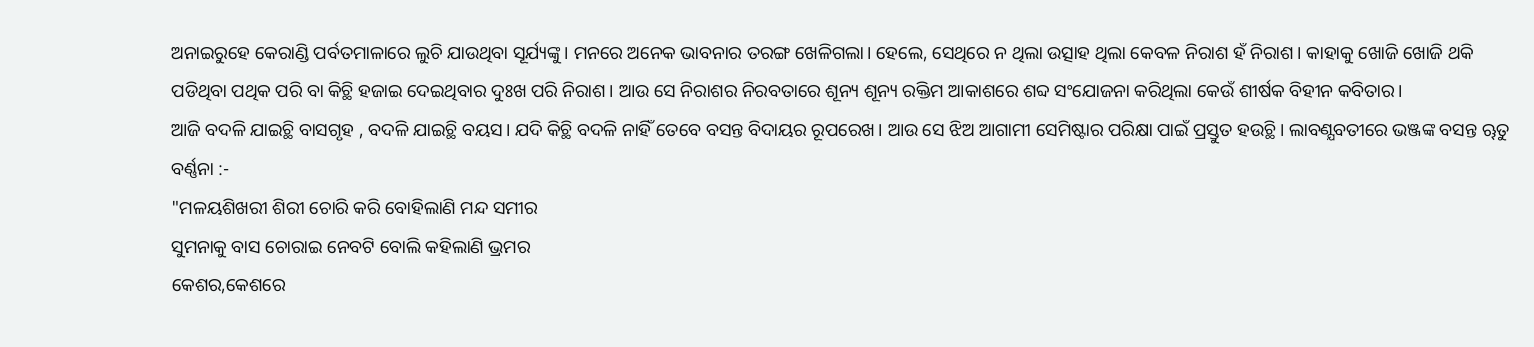ଅନାଇରୁହେ କେରାଣ୍ଡି ପର୍ବତମାଳାରେ ଲୁଚି ଯାଉଥିବା ସୂର୍ଯ୍ୟଙ୍କୁ। ମନରେ ଅନେକ ଭାବନାର ତରଙ୍ଗ ଖେଳିଗଲା। ହେଲେ, ସେଥିରେ ନ ଥିଲା ଉତ୍ସାହ ଥିଲା କେବଳ ନିରାଶ ହଁ ନିରାଶ। କାହାକୁ ଖୋଜି ଖୋଜି ଥକି ପଡିଥିବା ପଥିକ ପରି ବା କିଚ୍ଥି ହଜାଇ ଦେଇଥିବାର ଦୁଃଖ ପରି ନିରାଶ। ଆଉ ସେ ନିରାଶର ନିରବତାରେ ଶୂନ୍ୟ ଶୂନ୍ୟ ରକ୍ତିମ ଆକାଶରେ ଶବ୍ଦ ସଂଯୋଜନା କରିଥିଲା କେଉଁ ଶୀର୍ଷକ ବିହୀନ କବିତାର।
ଆଜି ବଦଳି ଯାଇଚ୍ଥି ବାସଗୃହ , ବଦଳି ଯାଇଚ୍ଥି ବୟସ। ଯଦି କିଚ୍ଥି ବଦଳି ନାହିଁ ତେବେ ବସନ୍ତ ବିଦାୟର ରୂପରେଖ। ଆଉ ସେ ଝିଅ ଆଗାମୀ ସେମିଷ୍ଟାର ପରିକ୍ଷା ପାଇଁ ପ୍ରସ୍ତୁତ ହଉଚ୍ଥି। ଲାବଣ୍ଯବତୀରେ ଭଞ୍ଜଙ୍କ ବସନ୍ତ ୠତୁ ବର୍ଣ୍ଣନା :-
"ମଳୟଶିଖରୀ ଶିରୀ ଚୋରି କରି ବୋହିଲାଣି ମନ୍ଦ ସମୀର
ସୁମନାକୁ ବାସ ଚୋରାଇ ନେବଟି ବୋଲି କହିଲାଣି ଭ୍ରମର
କେଶର,କେଶରେ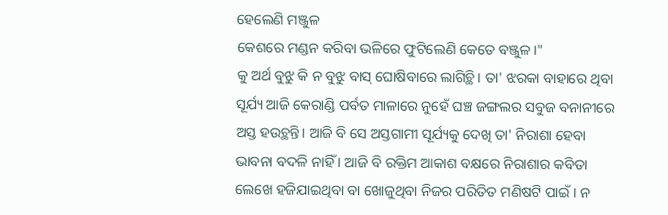ହେଲେଣି ମଞ୍ଜୁଳ
କେଶରେ ମଣ୍ଡନ କରିବା ଭଳିରେ ଫୁଟିଲେଣି କେତେ ବଞ୍ଜୁଳ।"
କୁ ଅର୍ଥ ବୁଝୁ କି ନ ବୁଝୁ ବାସ୍ ଘୋଷିବାରେ ଲାଗିଚ୍ଥି। ତା' ଝରକା ବାହାରେ ଥିବା ସୂର୍ଯ୍ୟ ଆଜି କେରାଣ୍ଡି ପର୍ବତ ମାଳାରେ ନୁହେଁ ଘଞ୍ଚ ଜଙ୍ଗଲର ସବୁଜ ବନାନୀରେ ଅସ୍ତ ହଉଚ୍ଥନ୍ତି। ଆଜି ବି ସେ ଅସ୍ତଗାମୀ ସୂର୍ଯ୍ୟକୁ ଦେଖି ତା' ନିରାଶା ହେବା ଭାବନା ବଦଳି ନାହିଁ । ଆଜି ବି ରକ୍ତିମ ଆକାଶ ବକ୍ଷରେ ନିରାଶାର କବିତା ଲେଖେ ହଜିଯାଇଥିବା ବା ଖୋଜୁଥିବା ନିଜର ପରିତିତ ମଣିଷଟି ପାଇଁ । ନ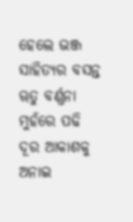ହେଲେ ଭଞ୍ଜ ସାହିତ୍ୟର ବସନ୍ତ ୠତୁ ବର୍ଣ୍ଣନା ମୁହଁରେ ପଢି ଦୂର ଆକାଶକୁ ଅନାଇ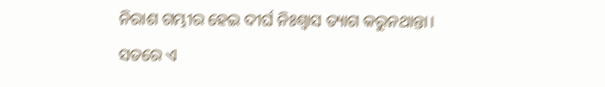ନିରାଶ ଗମ୍ଭୀର ହେଇ ଦୀର୍ଘ ନିଃଶ୍ଵାସ ତ୍ୟାଗ କରୁନଥାନ୍ତା।
ସତରେ ଏ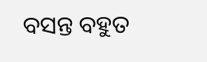ବସନ୍ତ ବହୁତ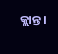କ୍ଲାନ୍ତ।